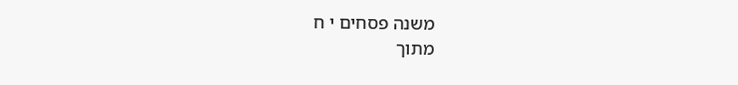משנה פסחים י ח
מתוך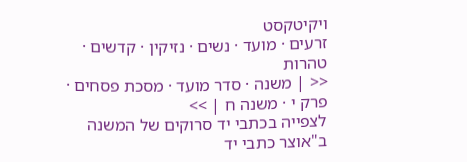ויקיטקסט
זרעים · מועד · נשים · נזיקין · קדשים · טהרות
<< | משנה · סדר מועד · מסכת פסחים · פרק י · משנה ח | >>
לצפייה בכתבי יד סרוקים של המשנה ב"אוצר כתבי יד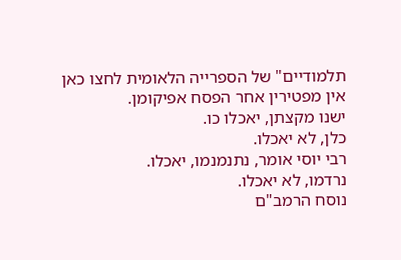תלמודיים" של הספרייה הלאומית לחצו כאן
אין מפטירין אחר הפסח אפיקומן.
ישנו מקצתן, יאכלו כו.
כלן, לא יאכלו.
רבי יוסי אומר, נתנמנמו, יאכלו.
נרדמו, לא יאכלו.
נוסח הרמב"ם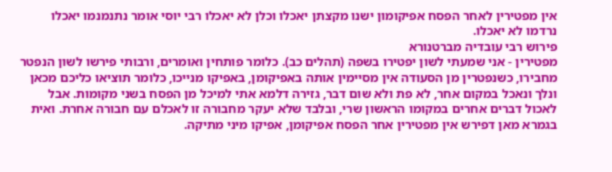אין מפטירין לאחר הפסח אפיקומון ישנו מקצתן יאכלו וכלן לא יאכלו רבי יוסי אומר נתנמנמו יאכלו נרדמו לא יאכלו.
פירוש רבי עובדיה מברטנורא
מפטירין - אני שמעתי לשון יפטירו בשפה (תהלים כב). כלומר פותחין ואומרים, ורבותי פירשו לשון הנפטר מחבירו, כשנפטרין מן הסעודה אין מסיימין אותה באפיקומן, באפיקו מנייכו, כלומר תוציאו כליכם מכאן ונלך ונאכל במקום אחר, לא פת ולא שום דבר, גזירה דלמא אתי למיכל מן הפסח בשני מקומות. אבל לאכול דברים אחרים במקומו הראשון שרי, ובלבד שלא יעקר מחבורה זו לאכלם עם חבורה אחרת. ואית בגמרא מאן דפירש אין מפטירין אחר הפסח אפיקומן, אפיקו מיני מתיקה.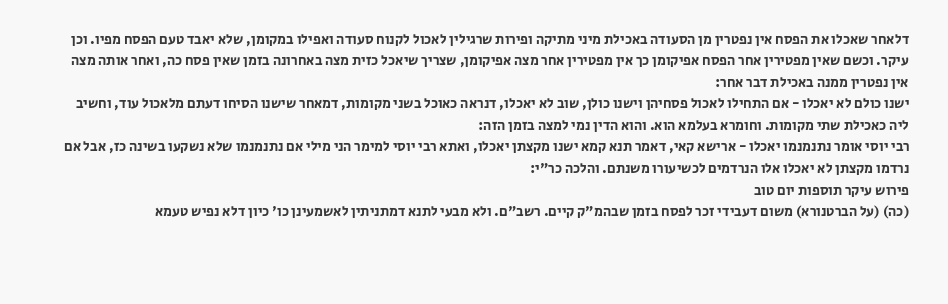דלאחר שאכלו את הפסח אין נפטרין מן הסעודה באכילת מיני מתיקה ופירות שרגילין לאכול לקנוח סעודה ואפילו במקומן, שלא יאבד טעם הפסח מפיו. וכן עיקר. וכשם שאין מפטירין אחר הפסח אפיקומן כך אין מפטירין אחר מצה אפיקומן, שצריך שיאכל כזית מצה באחרונה בזמן שאין פסח כה, ואחר אותה מצה אין נפטרין ממנה באכילת דבר אחר:
ישנו כולם לא יאכלו - אם התחילו לאכול פסחיהן וישנו כולן, שוב לא יאכלו, דנראה כאוכל בשני מקומות, דמאחר שישנו הסיחו דעתם מלאכול עוד, וחשיב ליה כאכילת שתי מקומות. וחומרא בעלמא הוא. והוא הדין נמי למצה בזמן הזה:
רבי יוסי אומר נתנמנמו יאכלו - ארישא קאי, דאמר תנא קמא ישנו מקצתן יאכלו, ואתא רבי יוסי למימר הני מילי אם נתנמנמו שלא נשקעו בשינה כז, אבל אם נרדמו מקצתן לא יאכלו אלו הנרדמים לכשיעורו משנתם. והלכה כר"י:
פירוש עיקר תוספות יום טוב
(כה) (על הברטנורא) משום דעבידי זכר לפסח בזמן שבהמ"ק קיים. רשב"ם. ולא מבעי לתנא דמתניתין לאשמעינן כו' כיון דלא נפיש טעמא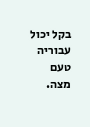בקל יכול עבוריה טעם מצה.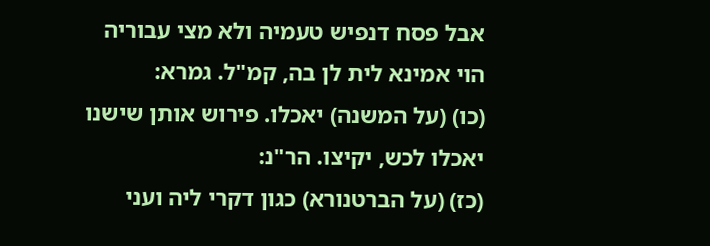אבל פסח דנפיש טעמיה ולא מצי עבוריה הוי אמינא לית לן בה, קמ"ל. גמרא:
(כו) (על המשנה) יאכלו. פירוש אותן שישנו יאכלו לכש, יקיצו. הר"נ:
(כז) (על הברטנורא) כגון דקרי ליה ועני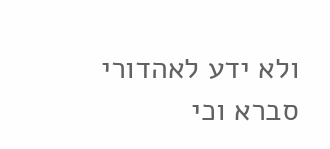ולא ידע לאהדורי סברא וכי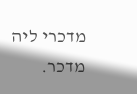מדכרי ליה מדכר.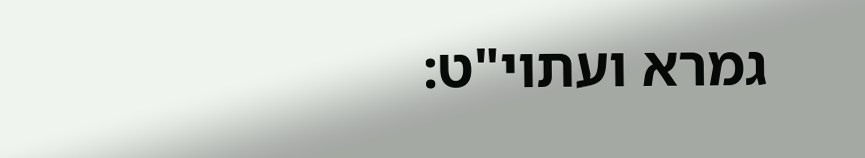גמרא ועתוי"ט: